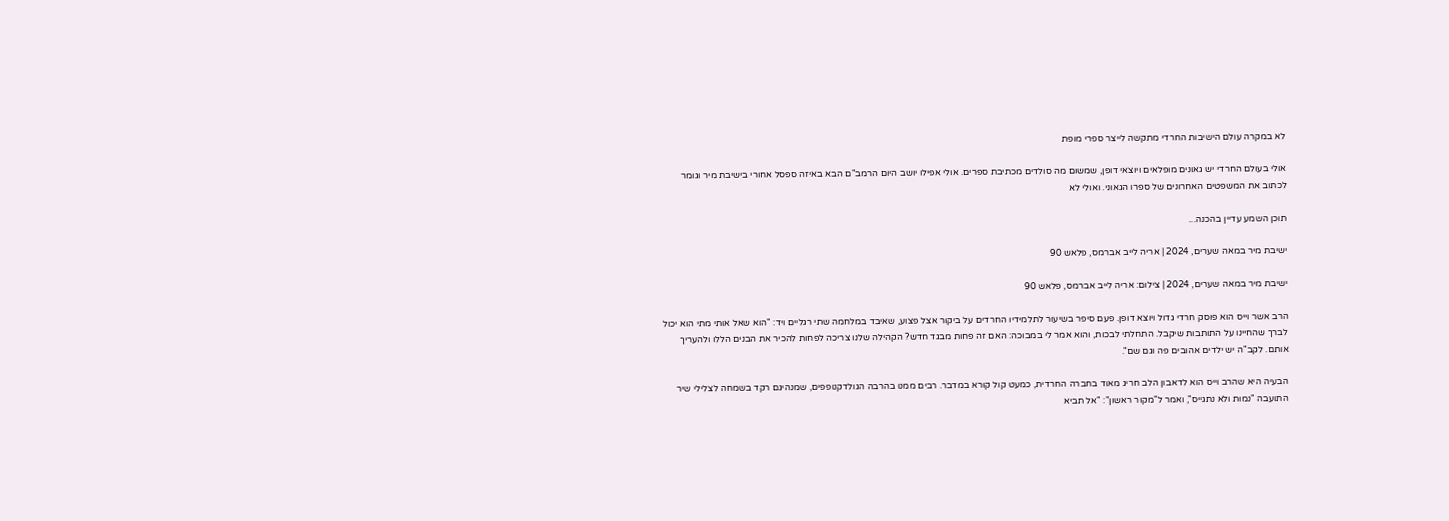לא במקרה עולם הישיבות החרדי מתקשה לייצר ספרי מופת

אולי בעולם החרדי יש גאונים מופלאים ויוצאי דופן, שמשום מה סולדים מכתיבת ספרים. אולי אפילו יושב היום הרמב"ם הבא באיזה ספסל אחורי בישיבת מיר וגומר לכתוב את המשפטים האחרונים של ספרו הגאוני. ואולי לא

תוכן השמע עדיין בהכנה...

ישיבת מיר במאה שערים, 2024 | אריה לייב אברמס, פלאש 90

ישיבת מיר במאה שערים, 2024 | צילום: אריה לייב אברמס, פלאש 90

הרב אשר וייס הוא פוסק חרדי גדול ויוצא דופן. פעם סיפר בשיעור לתלמידיו החרדים על ביקור אצל פצוע, שאיבד במלחמה שתי רגליים ויד: "הוא שאל אותי מתי הוא יכול לברך שהחיינו על התותבות שיקבל. התחלתי לבכות, והוא אמר לי במבוכה: האם זה פחות מבגד חדש? הקהילה שלנו צריכה לפחות להכיר את הבנים הללו ולהעריך אותם. לקב"ה יש ילדים אהובים פה וגם שם".

הבעיה היא שהרב וייס הוא לדאבון הלב חריג מאוד בחברה החרדית, כמעט קול קורא במדבר. רבים ממנו בהרבה הגולדקנופפים, שמנהיגם רקד בשמחה לצלילי שיר התועבה "נמות ולא נתגייס", ואמר ל"מקור ראשון": "אל תביא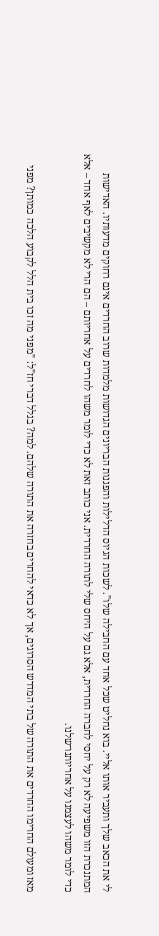לי את הכאב שלך ותעביר אותו אליי. בוא נחליט שכל אחד עם החבילה שלו". לשכות הגיוס הדלילות והפגנות הבריונים הגדושות מלמדות שרוב החרדים אינם רחוקים מדעותיו. האדישות המתנכרת הזו משפיעה לא רק על יחסי לחברה החרדית, אלא גם על היחס שלי לתורה החרדית. אני כותב זאת לא כדי לומר משהו לחרדים על אחריותם – הם הרי לא מקשיבים לאף אחד – אלא כדי לומר משהו לעצמנו על אחריותנו־שלנו.

מאז ומעולם החרימו החרדים את התורה של בתי המדרש הסרוגים, אך לא כדאי להחרים בחזרה את התורה שלהם. למה? בגלל דברי חז"ל: "מפני מה זכו בית הלל לקבוע הלכה כמותן? מפני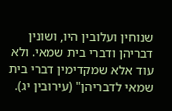שנוחין ועלובין היו, ושונין דבריהן ודברי בית שמאי. ולא עוד אלא שמקדימין דברי בית שמאי לדבריהן" (עירובין יג).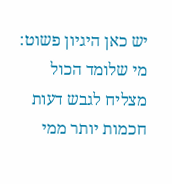יש כאן היגיון פשוט: מי שלומד הכול מצליח לגבש דעות חכמות יותר ממי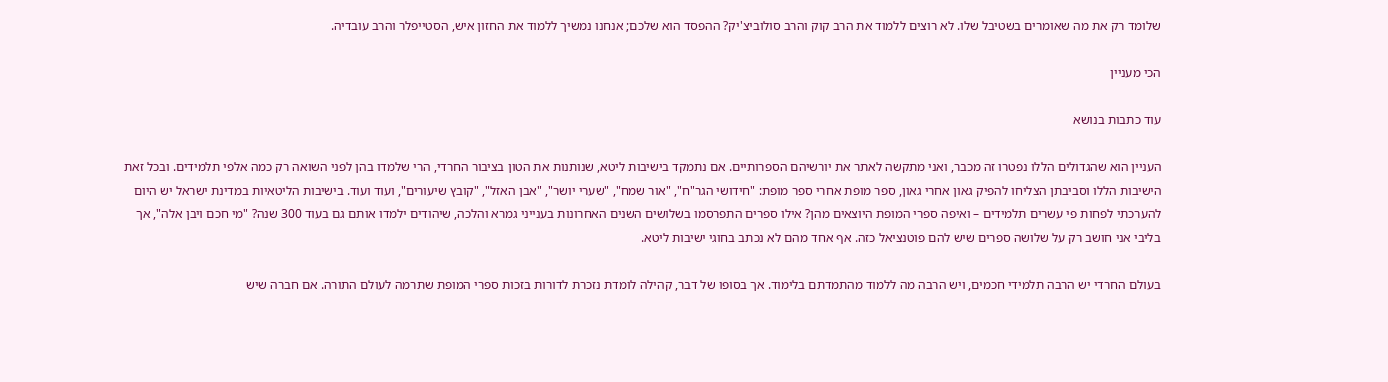שלומד רק את מה שאומרים בשטיבל שלו. לא רוצים ללמוד את הרב קוק והרב סולוביצ'יק? ההפסד הוא שלכם; אנחנו נמשיך ללמוד את החזון איש, הסטייפלר והרב עובדיה.

הכי מעניין

עוד כתבות בנושא

העניין הוא שהגדולים הללו נפטרו זה מכבר, ואני מתקשה לאתר את יורשיהם הספרותיים. אם נתמקד בישיבות ליטא, שנותנות את הטון בציבור החרדי, הרי שלמדו בהן לפני השואה רק כמה אלפי תלמידים. ובכל זאת הישיבות הללו וסביבתן הצליחו להפיק גאון אחרי גאון, ספר מופת אחרי ספר מופת: "חידושי הגר"ח", "אור שמח", "שערי יושר", "אבן האזל", "קובץ שיעורים", ועוד ועוד. בישיבות הליטאיות במדינת ישראל יש היום להערכתי לפחות פי עשרים תלמידים – ואיפה ספרי המופת היוצאים מהן? אילו ספרים התפרסמו בשלושים השנים האחרונות בענייני גמרא והלכה, שיהודים ילמדו אותם גם בעוד 300 שנה? "מי חכם ויבן אלה", אך בליבי אני חושב רק על שלושה ספרים שיש להם פוטנציאל כזה. אף אחד מהם לא נכתב בחוגי ישיבות ליטא.

בעולם החרדי יש הרבה תלמידי חכמים, ויש הרבה מה ללמוד מהתמדתם בלימוד. אך בסופו של דבר, קהילה לומדת נזכרת לדורות בזכות ספרי המופת שתרמה לעולם התורה. אם חברה שיש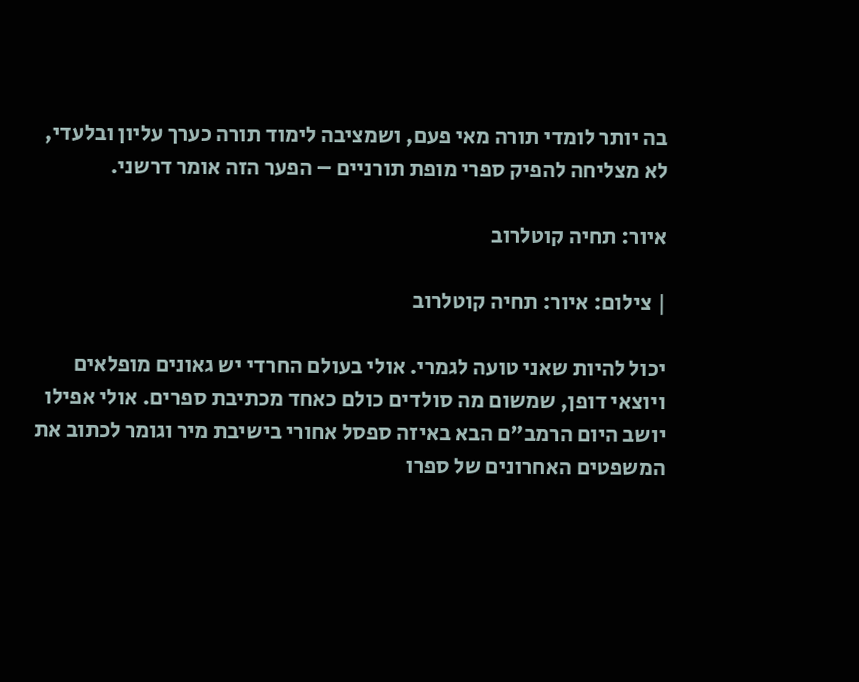בה יותר לומדי תורה מאי פעם, ושמציבה לימוד תורה כערך עליון ובלעדי, לא מצליחה להפיק ספרי מופת תורניים – הפער הזה אומר דרשני.

איור: תחיה קוטלרוב

| צילום: איור: תחיה קוטלרוב

יכול להיות שאני טועה לגמרי. אולי בעולם החרדי יש גאונים מופלאים ויוצאי דופן, שמשום מה סולדים כולם כאחד מכתיבת ספרים. אולי אפילו יושב היום הרמב"ם הבא באיזה ספסל אחורי בישיבת מיר וגומר לכתוב את המשפטים האחרונים של ספרו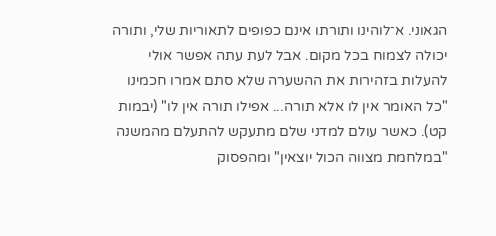הגאוני. א־לוהינו ותורתו אינם כפופים לתאוריות שלי, ותורה יכולה לצמוח בכל מקום. אבל לעת עתה אפשר אולי להעלות בזהירות את ההשערה שלא סתם אמרו חכמינו "כל האומר אין לו אלא תורה... אפילו תורה אין לו" (יבמות קט). כאשר עולם למדני שלם מתעקש להתעלם מהמשנה "במלחמת מצווה הכול יוצאין" ומהפסוק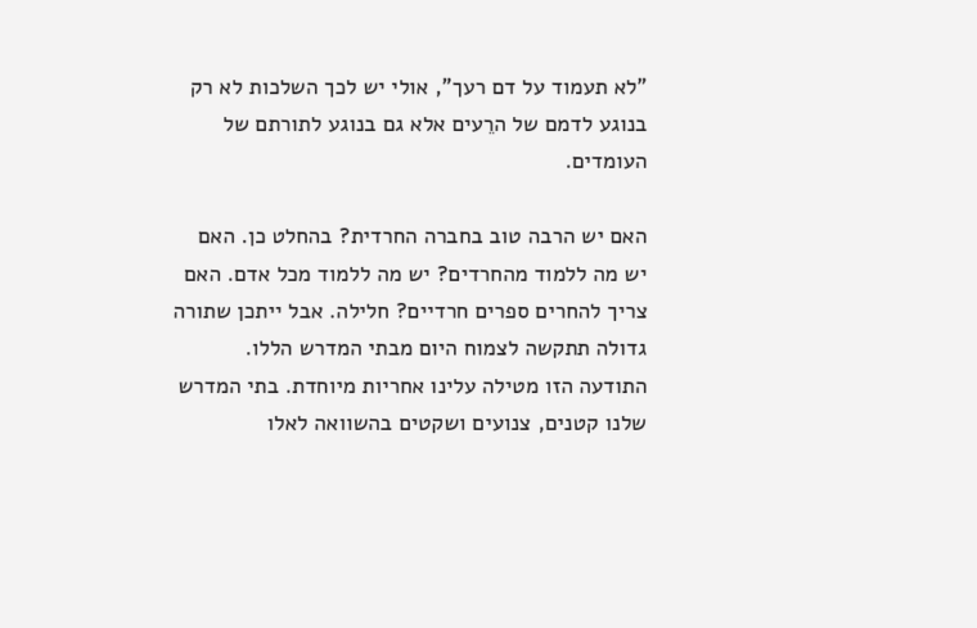"לא תעמוד על דם רעך", אולי יש לכך השלכות לא רק בנוגע לדמם של הרֵעים אלא גם בנוגע לתורתם של העומדים.

האם יש הרבה טוב בחברה החרדית? בהחלט כן. האם יש מה ללמוד מהחרדים? יש מה ללמוד מכל אדם. האם צריך להחרים ספרים חרדיים? חלילה. אבל ייתכן שתורה גדולה תתקשה לצמוח היום מבתי המדרש הללו. התודעה הזו מטילה עלינו אחריות מיוחדת. בתי המדרש שלנו קטנים, צנועים ושקטים בהשוואה לאלו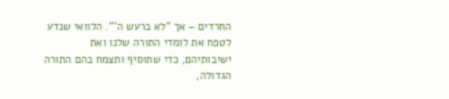החרדים – אך "לא ברעש ה'". הלוואי שנדע לטפח את לומדי התורה שלנו ואת ישיבותיהם, כדי שתוסיף ותצמח בהם התורה הגדולה,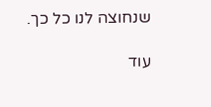שנחוצה לנו כל כך.

עוד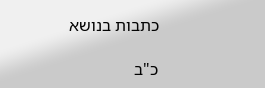כתבות בנושא

כ"ב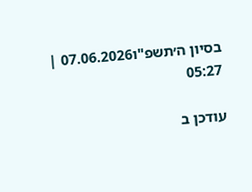בסיון ה׳תשפ"ו07.06.2026 | 05:27

עודכן ב